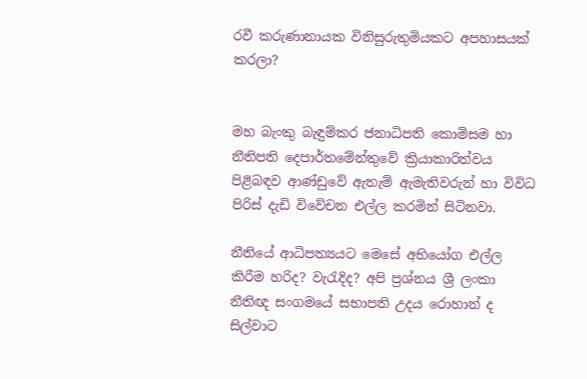රවී කරුණානායක විනිසුරුතුමියකට අපහාසයක් කරලා?


මහ බැංකු බැඳුම්කර ජනාධිපති කොමිසම හා නීතිපති දෙපාර්තමේන්තුවේ ක්‍රියාකාරිත්වය පිළිබඳව ආණ්ඩුවේ ඇතැම් ඇමැතිවරුන් හා විවිධ පිරිස් දැඩි විවේචන එල්ල කරමින් සිටිනවා.

නීතියේ ආධිපත්‍යයට මෙසේ අභියෝග එල්ල කිරීම හරිද? වැරැදිද? අපි ප්‍රශ්නය ශ්‍රී ලංකා නීතිඥ සංගමයේ සභාපති උදය රොහාන් ද සිල්වාට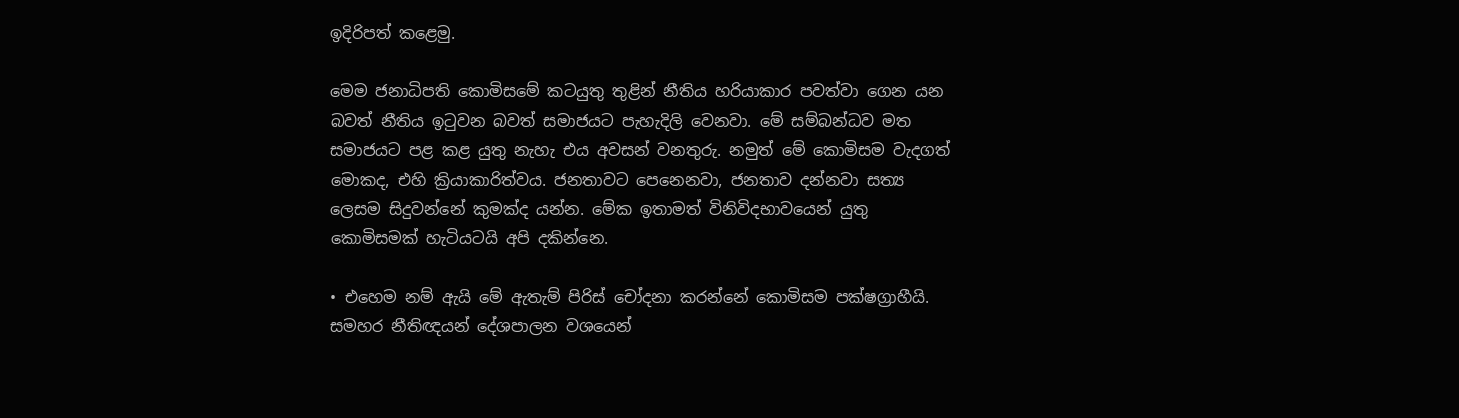ඉදිරිපත් කළෙමු.

මෙම ජනාධිපති කොමිසමේ කටයුතු තුළින් නීතිය හරියාකාර පවත්වා ගෙන යන බවත් නීතිය ඉටුවන බවත් සමාජයට පැහැදිලි වෙනවා. මේ සම්බන්ධව මත සමාජයට පළ කළ යුතු නැහැ එය අවසන් වනතුරු. නමුත් මේ කොමිසම වැදගත් මොකද, එහි ක්‍රියාකාරිත්වය. ජනතාවට පෙනෙනවා, ජනතාව දන්නවා සත්‍ය ලෙසම සිදුවන්නේ කුමක්ද යන්න. මේක ඉතාමත් විනිවිදභාවයෙන් යුතු කොමිසමක් හැටියටයි අපි දකින්නෙ.

• එහෙම නම් ඇයි මේ ඇතැම් පිරිස් චෝදනා කරන්නේ කොමිසම පක්ෂග්‍රාහීයි. සමහර නීතිඥයන් දේශපාලන වශයෙන්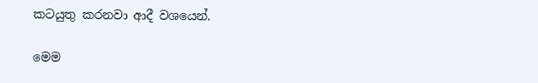කටයුතු කරනවා ආදී වශයෙන්.

මෙම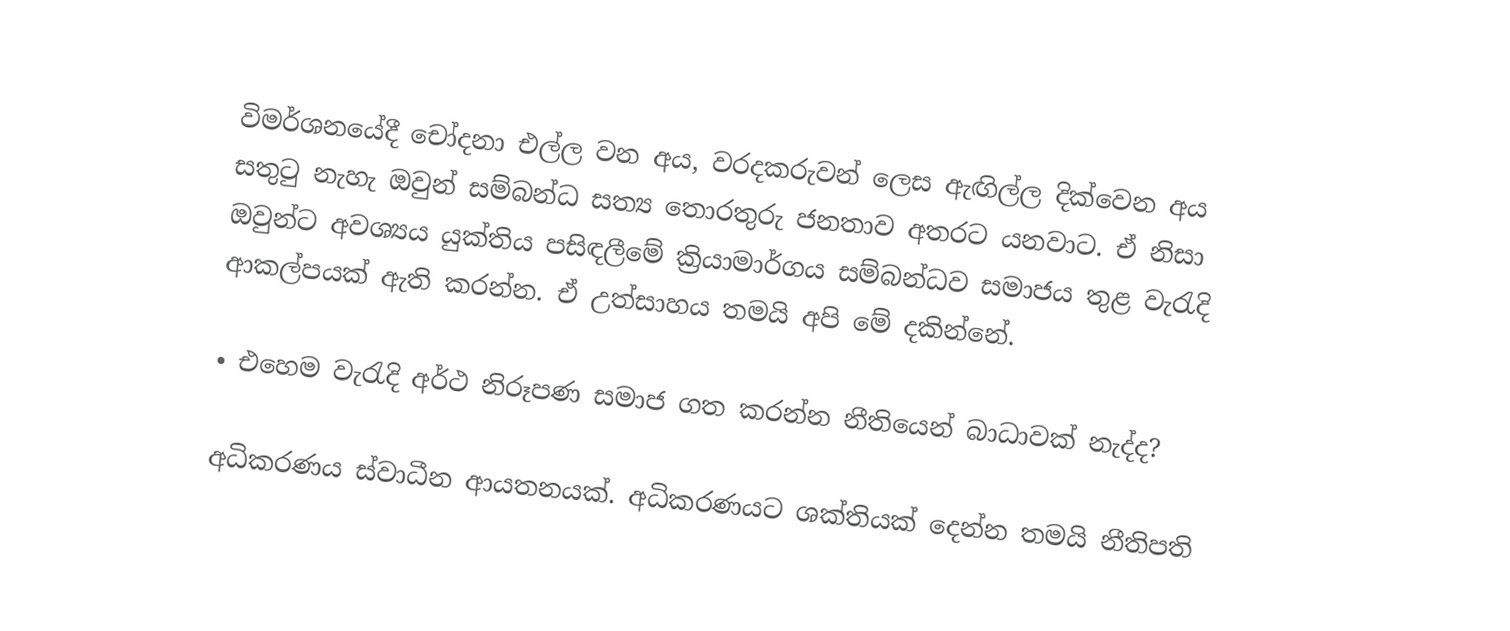විමර්ශනයේදී චෝදනා එල්ල වන අය, වරදකරුවන් ලෙස ඇඟිල්ල දික්වෙන අය සතුටු නැහැ ඔවුන් සම්බන්ධ සත්‍ය තොරතුරු ජනතාව අතරට යනවාට. ඒ නිසා ඔවුන්ට අවශ්‍යය යුක්තිය පසිඳලීමේ ක්‍රියාමාර්ගය සම්බන්ධව සමාජය තුළ වැරැදි ආකල්පයක් ඇති කරන්න. ඒ උත්සාහය තමයි අපි මේ දකින්නේ.

• එහෙම වැරැදි අර්ථ නිරූපණ සමාජ ගත කරන්න නීතියෙන් බාධාවක් නැද්ද?

අධිකරණය ස්වාධීන ආයතනයක්. අධිකරණයට ශක්තියක් දෙන්න තමයි නීතිපති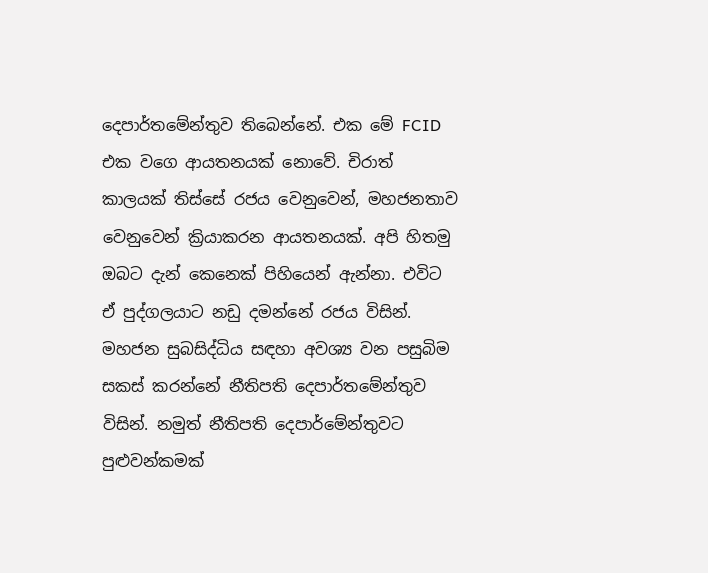දෙපාර්තමේන්තුව තිබෙන්නේ. එක මේ FCID එක වගෙ ආයතනයක් නොවේ. චිරාත් කාලයක් තිස්සේ රජය වෙනුවෙන්, මහජනතාව වෙනුවෙන් ක්‍රියාකරන ආයතනයක්. අපි හිතමු ඔබට දැන් කෙනෙක් පිහියෙන් ඇන්නා. එවිට ඒ පුද්ගලයාට නඩු දමන්නේ රජය විසින්. මහජන සුබසිද්ධිය සඳහා අවශ්‍ය වන පසුබිම සකස් කරන්නේ නීතිපති දෙපාර්තමේන්තුව විසින්. නමුත් නීතිපති දෙපාර්මේන්තුවට පුළුවන්කමක්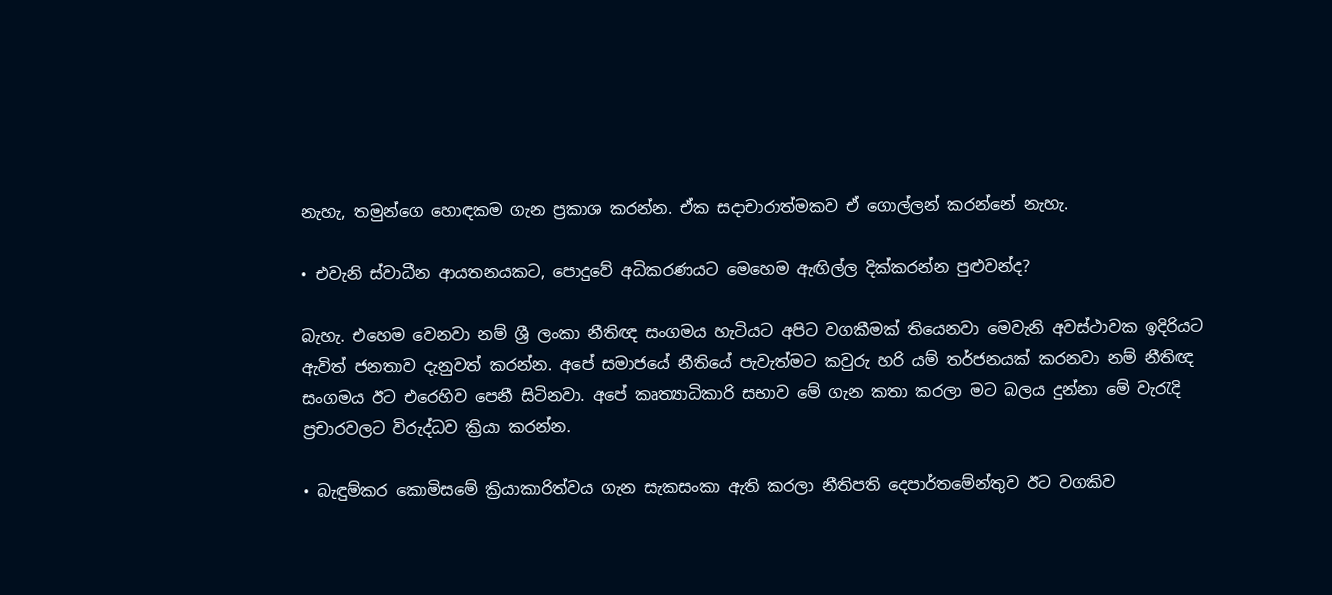නැහැ, තමුන්ගෙ හොඳකම ගැන ප්‍රකාශ කරන්න. ඒක සදාචාරාත්මකව ඒ ගොල්ලන් කරන්නේ නැහැ.

• එවැනි ස්වාධීන ආයතනයකට, පොදුවේ අධිකරණයට මෙහෙම ඇඟිල්ල දික්කරන්න පුළුවන්ද?

බැහැ. එහෙම වෙනවා නම් ශ්‍රී ලංකා නීතිඥ සංගමය හැටියට අපිට වගකීමක් තියෙනවා මෙවැනි අවස්ථාවක ඉදිරියට ඇවිත් ජනතාව දැනුවත් කරන්න. අපේ සමාජයේ නීතියේ පැවැත්මට කවුරු හරි යම් තර්ජනයක් කරනවා නම් නීතිඥ සංගමය ඊට එරෙහිව පෙනී සිටිනවා. අපේ කෘත්‍යාධිකාරි සභාව මේ ගැන කතා කරලා මට බලය දුන්නා මේ වැරැදි ප්‍රචාරවලට විරුද්ධව ක්‍රියා කරන්න.

• බැඳුම්කර කොමිසමේ ක්‍රියාකාරිත්වය ගැන සැකසංකා ඇති කරලා නීතිපති දෙපාර්තමේන්තුව ඊට වගකිව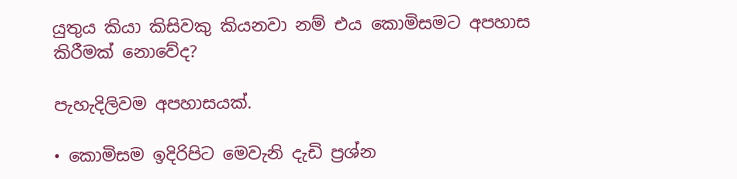යුතුය කියා කිසිවකු කියනවා නම් එය කොමිසමට අපහාස කිරීමක් නොවේද?

පැහැදිලිවම අපහාසයක්.

• කොමිසම ඉදිරිපිට මෙවැනි දැඩි ප්‍රශ්න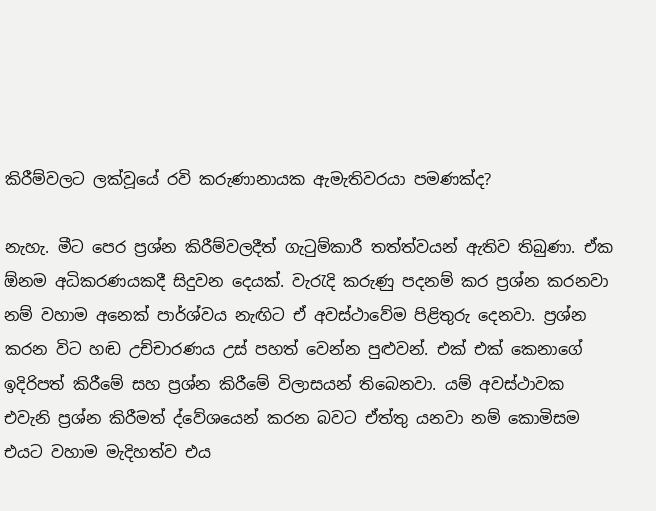කිරීම්වලට ලක්වූයේ රවි කරුණානායක ඇමැතිවරයා පමණක්ද?

නැහැ. මීට පෙර ප්‍රශ්න කිරීම්වලදීත් ගැටුම්කාරී තත්ත්වයන් ඇතිව තිබුණා. ඒක ඕනම අධිකරණයකදී සිදුවන දෙයක්. වැරැදි කරුණු පදනම් කර ප්‍රශ්න කරනවා නම් වහාම අනෙක් පාර්ශ්වය නැඟිට ඒ අවස්ථාවේම පිළිතුරු දෙනවා. ප්‍රශ්න කරන විට හඬ උච්චාරණය උස් පහත් වෙන්න පුළුවන්. එක් එක් කෙනාගේ ඉදිරිපත් කිරීමේ සහ ප්‍රශ්න කිරීමේ විලාසයන් තිබෙනවා. යම් අවස්ථාවක එවැනි ප්‍රශ්න කිරීමත් ද්වේශයෙන් කරන බවට ඒත්තු යනවා නම් කොමිසම එයට වහාම මැදිහත්ව එය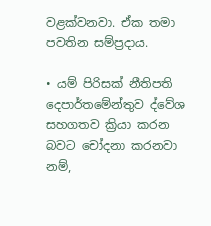වළක්වනවා. ඒක තමා පවතින සම්ප්‍රදාය.

• යම් පිරිසක් නීතිපති දෙපාර්තමේන්තුව ද්වේශ සහගතව ක්‍රියා කරන බවට චෝදනා කරනවා නම්,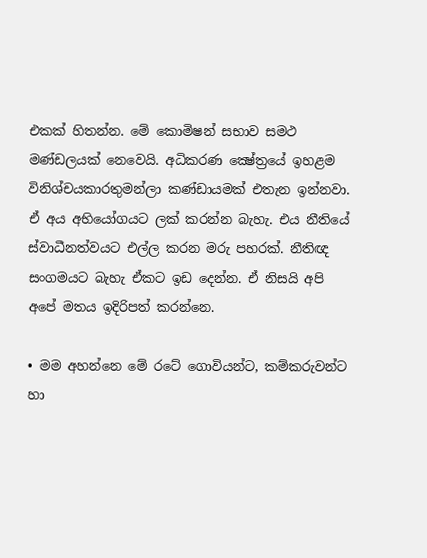එකක් හිතන්න. මේ කොමිෂන් සභාව සමථ මණ්ඩලයක් නෙවෙයි. අධිකරණ ක්‍ෂේත්‍රයේ ඉහළම විනිශ්චයකාරතුමන්ලා කණ්ඩායමක් එතැන ඉන්නවා. ඒ අය අභියෝගයට ලක් කරන්න බැහැ. එය නීතියේ ස්වාධීනත්වයට එල්ල කරන මරු පහරක්. නීතිඥ සංගමයට බැහැ ඒකට ඉඩ දෙන්න. ඒ නිසයි අපි අපේ මතය ඉදිරිපත් කරන්නෙ.

• මම අහන්නෙ මේ රටේ ගොවියන්ට, කම්කරුවන්ට හා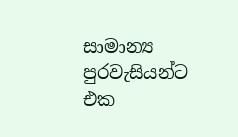සාමාන්‍ය පුරවැසියන්ට එක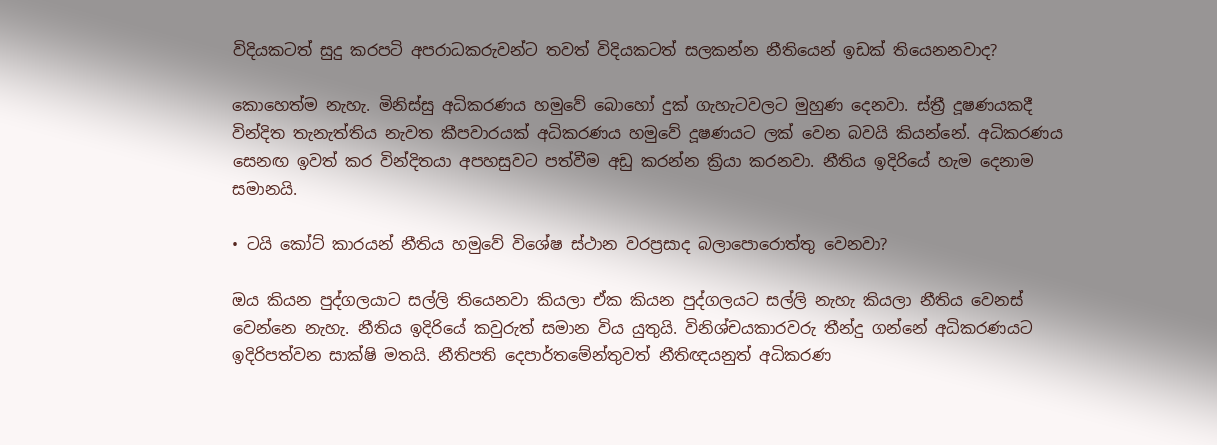විදියකටත් සුදු කරපටි අපරාධකරුවන්ට තවත් විදියකටත් සලකන්න නීතියෙන් ඉඩක් තියෙනනවාද?

කොහෙත්ම නැහැ. මිනිස්සු අධිකරණය හමුවේ බොහෝ දුක් ගැහැටවලට මුහුණ දෙනවා. ස්ත්‍රී දූෂණයකදී වින්දිත තැනැත්තිය නැවත කීපවාරයක් අධිකරණය හමුවේ දූෂණයට ලක් වෙන බවයි කියන්නේ. අධිකරණය සෙනඟ ඉවත් කර වින්දිතයා අපහසුවට පත්වීම අඩු කරන්න ක්‍රියා කරනවා. නීතිය ඉදිරියේ හැම දෙනාම සමානයි.

• ටයි කෝට් කාරයන් නීතිය හමුවේ විශේෂ ස්ථාන වරප්‍රසාද බලාපොරොත්තු වෙනවා?

ඔය කියන පුද්ගලයාට සල්ලි තියෙනවා කියලා ඒක කියන පුද්ගලයට සල්ලි නැහැ කියලා නීතිය වෙනස් වෙන්නෙ නැහැ. නීතිය ඉදිරියේ කවුරුත් සමාන විය යුතුයි. විනිශ්චයකාරවරු තීන්දු ගන්නේ අධිකරණයට ඉදිරිපත්වන සාක්ෂි මතයි. නීතිපති දෙපාර්තමේන්තුවත් නීතිඥයනුත් අධිකරණ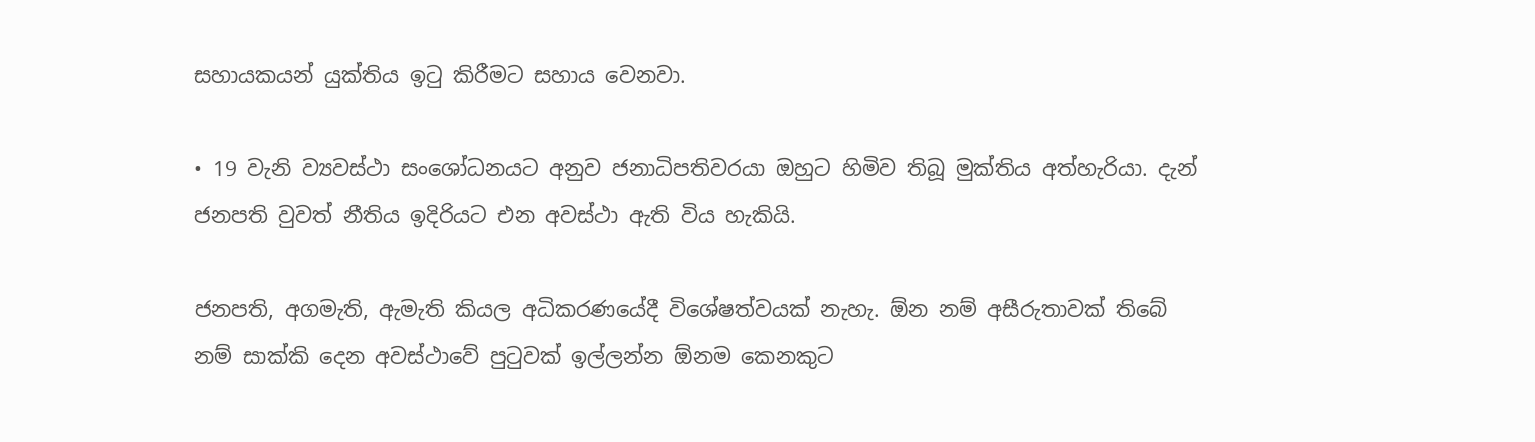සහායකයන් යුක්තිය ඉටු කිරීමට සහාය වෙනවා.

• 19 වැනි ව්‍යවස්ථා සංශෝධනයට අනුව ජනාධිපතිවරයා ඔහුට හිමිව තිබූ මුක්තිය අත්හැරියා. දැන් ජනපති වුවත් නීතිය ඉදිරියට එන අවස්ථා ඇති විය හැකියි.

ජනපති, අගමැති, ඇමැති කියල අධිකරණයේදී විශේෂත්වයක් නැහැ. ඕන නම් අසීරුතාවක් තිබේ නම් සාක්කි දෙන අවස්ථාවේ පුටුවක් ඉල්ලන්න ඕනම කෙනකුට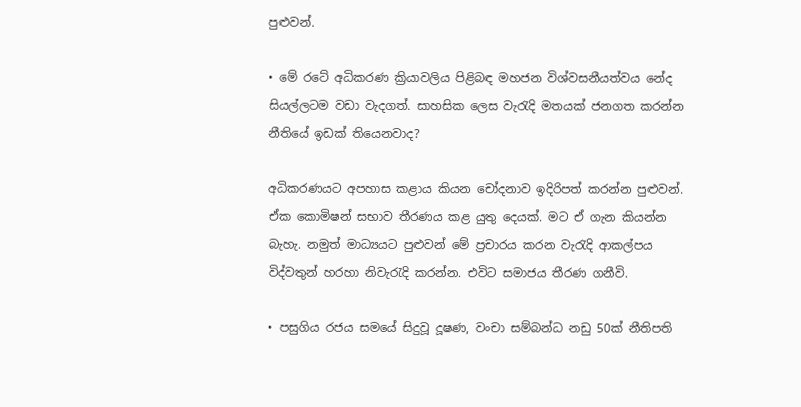පුළුවන්.

• මේ රටේ අධිකරණ ක්‍රියාවලිය පිළිබඳ මහජන විශ්වසනීයත්වය නේද සියල්ලටම වඩා වැදගත්. සාහසික ලෙස වැරැදි මතයක් ජනගත කරන්න නීතියේ ඉඩක් තියෙනවාද?

අධිකරණයට අපහාස කළාය කියන චෝදනාව ඉදිරිපත් කරන්න පුළුවන්. ඒක කොමිෂන් සභාව තීරණය කළ යුතු දෙයක්. මට ඒ ගැන කියන්න බැහැ. නමුත් මාධ්‍යයට පුළුවන් මේ ප්‍රචාරය කරන වැරැදි ආකල්පය විද්වතුන් හරහා නිවැරැදි කරන්න. එවිට සමාජය තීරණ ගනීවි.

• පසුගිය රජය සමයේ සිදුවූ දූෂණ, වංචා සම්බන්ධ නඩු 50ක් නීතිපති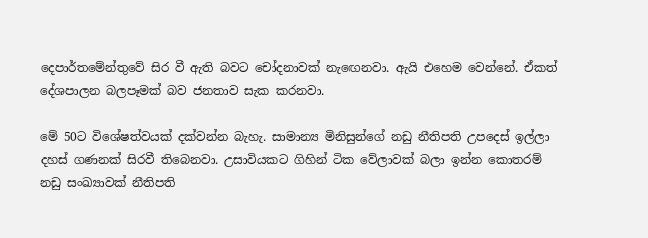දෙපාර්තමේන්තුවේ සිර වී ඇති බවට චෝදනාවක් නැඟෙනවා. ඇයි එහෙම වෙන්නේ. ඒකත් දේශපාලන බලපෑමක් බව ජනතාව සැක කරනවා.

මේ 50ට විශේෂත්වයක් දක්වන්න බැහැ. සාමාන්‍ය මිනිසුන්ගේ නඩු නීතිපති උපදෙස් ඉල්ලා දහස් ගණනක් සිරවී තිබෙනවා. උසාවියකට ගිහින් ටික වේලාවක් බලා ඉන්න කොතරම් නඩු සංඛ්‍යාවක් නීතිපති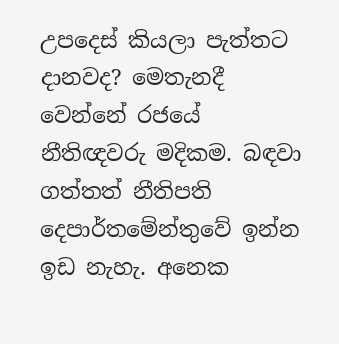උපදෙස් කියලා පැත්තට දානවද? මෙතැනදී වෙන්නේ රජයේ නීතිඥවරු මදිකම. බඳවා ගත්තත් නීතිපති දෙපාර්තමේන්තුවේ ඉන්න ඉඩ නැහැ. අනෙක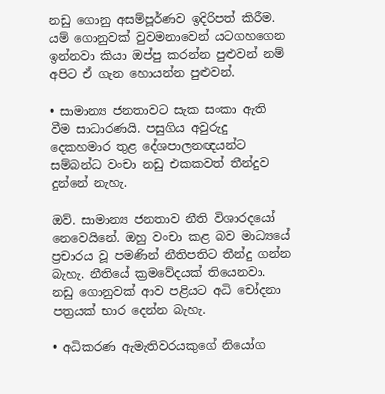නඩු ගොනු අසම්පූර්ණව ඉදිරිපත් කිරීම. යම් ගොනුවක් වුවමනාවෙන් යටගහගෙන ඉන්නවා කියා ඔප්පු කරන්න පුළුවන් නම් අපිට ඒ ගැන හොයන්න පුළුවන්.

• සාමාන්‍ය ජනතාවට සැක සංකා ඇති වීම සාධාරණයි. පසුගිය අවුරුදු දෙකහමාර තුළ දේශපාලනඥයන්ට සම්බන්ධ වංචා නඩු එකකවත් තීන්දුව දුන්නේ නැහැ.

ඔව්. සාමාන්‍ය ජනතාව නීති විශාරදයෝ නෙවෙයිනේ. ඔහු වංචා කළ බව මාධ්‍යයේ ප්‍රචාරය වූ පමණින් නීතිපතිට තීන්දු ගන්න බැහැ. නීතියේ ක්‍රමවේදයක් තියෙනවා. නඩු ගොනුවක් ආව පළියට අධි චෝදනා පත්‍රයක් භාර දෙන්න බැහැ.

• අධිකරණ ඇමැතිවරයකුගේ නියෝග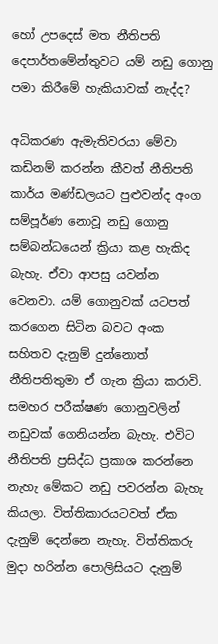හෝ උපදෙස් මත නීතිපති දෙපාර්තමේන්තුවට යම් නඩු ගොනු පමා කිරීමේ හැකියාවක් නැද්ද?

අධිකරණ ඇමැතිවරයා මේවා කඩිනම් කරන්න කීවත් නීතිපති කාර්ය මණ්ඩලයට පුළුවන්ද අංග සම්පූර්ණ නොවූ නඩු ගොනු සම්බන්ධයෙන් ක්‍රියා කළ හැකිද බැහැ. ඒවා ආපසු යවන්න වෙනවා. යම් ගොනුවක් යටපත් කරගෙන සිටින බවට අංක සහිතව දැනුම් දුන්නොත් නීතිපතිතුමා ඒ ගැන ක්‍රියා කරාවි. සමහර පරීක්ෂණ ගොනුවලින් නඩුවක් ගෙනියන්න බැහැ. එවිට නීතිපති ප්‍රසිද්ධ ප්‍රකාශ කරන්නෙ නැහැ මේකට නඩු පවරන්න බැහැ කියලා. විත්තිකාරයටවත් ඒක දැනුම් දෙන්නෙ නැහැ. විත්තිකරු මුදා හරින්න පොලිසියට දැනුම්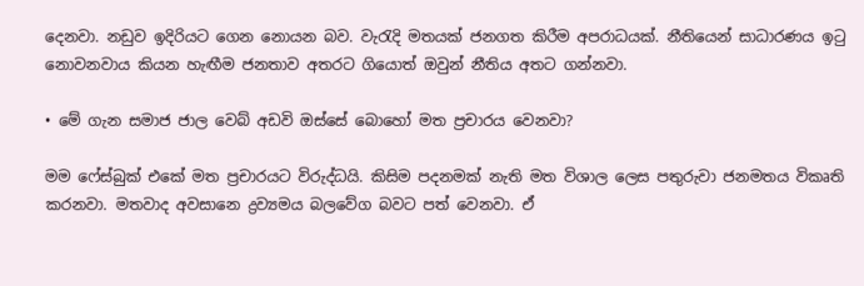දෙනවා. නඩුව ඉදිරියට ගෙන නොයන බව. වැරැදි මතයක් ජනගත කිරීම අපරාධයක්. නීතියෙන් සාධාරණය ඉටු නොවනවාය කියන හැඟීම ජනතාව අතරට ගියොත් ඔවුන් නීතිය අතට ගන්නවා.

• මේ ගැන සමාජ ජාල වෙබ් අඩවි ඔස්සේ බොහෝ මත ප්‍රචාරය වෙනවා?

මම ෆේස්බුක් එකේ මත ප්‍රචාරයට විරුද්ධයි. කිසිම පදනමක් නැති මත විශාල ලෙස පතුරුවා ජනමතය විකෘති කරනවා. මතවාද අවසානෙ ද්‍රව්‍යමය බලවේග බවට පත් වෙනවා. ඒ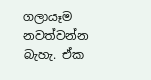ගලායෑම නවත්වන්න බැහැ. ඒක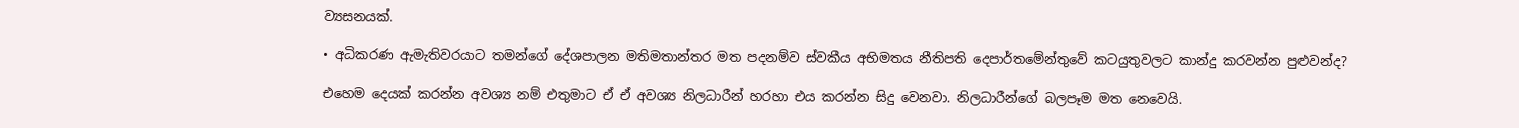ව්‍යසනයක්.

• අධිකරණ ඇමැතිවරයාට තමන්ගේ දේශපාලන මතිමතාන්තර මත පදනම්ව ස්වකීය අභිමතය නීතිපති දෙපාර්තමේන්තුවේ කටයුතුවලට කාන්දු කරවන්න පුළුවන්ද?

එහෙම දෙයක් කරන්න අවශ්‍ය නම් එතුමාට ඒ ඒ අවශ්‍ය නිලධාරීන් හරහා එය කරන්න සිදු වෙනවා. නිලධාරීන්ගේ බලපෑම මත නෙවෙයි.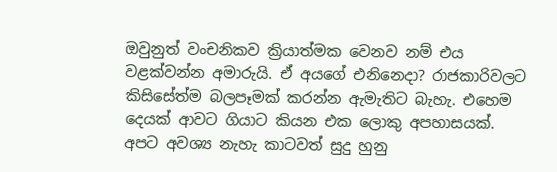ඔවුනුත් වංචනිකව ක්‍රියාත්මක වෙනව නම් එය වළක්වන්න අමාරුයි. ඒ අයගේ එනිනෙදා? රාජකාරිවලට කිසිසේත්ම බලපෑමක් කරන්න ඇමැතිට බැහැ. එහෙම දෙයක් ආවට ගියාට කියන එක ලොකු අපහාසයක්. අපට අවශ්‍ය නැහැ කාටවත් සුදු හුනු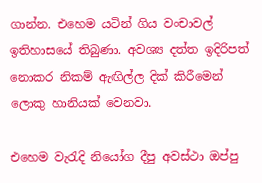ගාන්න. එහෙම යටින් ගිය වංචාවල් ඉතිහාසයේ තිබුණා. අවශ්‍ය දත්ත ඉදිරිපත් නොකර නිකම් ඇඟිල්ල දික් කිරීමෙන් ලොකු හානියක් වෙනවා.

එහෙම වැරැදි නියෝග දීපු අවස්ථා ඔප්පු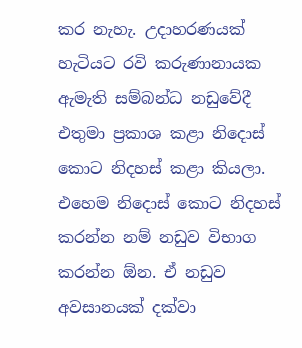කර නැහැ. උදාහරණයක් හැටියට රවි කරුණානායක ඇමැති සම්බන්ධ නඩුවේදී එතුමා ප්‍රකාශ කළා නිදොස් කොට නිදහස් කළා කියලා. එහෙම නිදොස් කොට නිදහස් කරන්න නම් නඩුව විභාග කරන්න ඕන. ඒ නඩුව අවසානයක් දක්වා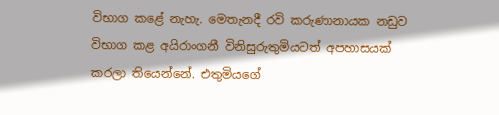විභාග කළේ නැහැ. මෙතැනදී රවි කරුණානායක නඩුව විභාග කළ අයිරාංගනී විනිසුරුතුමියටත් අපහාසයක් කරලා තියෙන්නේ. එතුමියගේ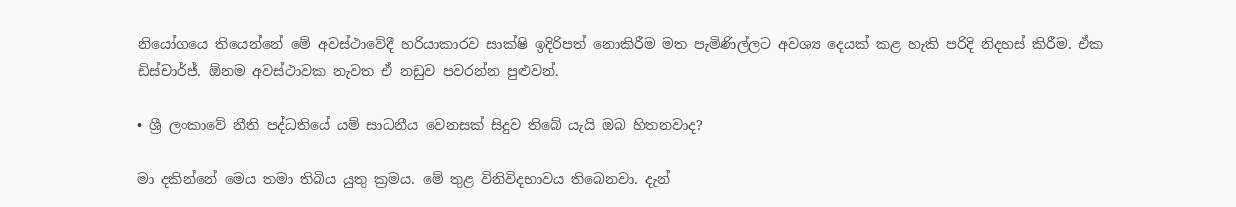නියෝගයෙ තියෙන්නේ මේ අවස්ථාවේදී හරියාකාරව සාක්ෂි ඉදිරිපත් නොකිරීම මත පැමිණිල්ලට අවශ්‍ය දෙයක් කළ හැකි පරිදි නිදහස් කිරීම. ඒක ඩිස්චාර්ජ්. ඕනම අවස්ථාවක නැවත ඒ නඩුව පවරන්න පුළුවන්.

• ශ්‍රී ලංකාවේ නීති පද්ධතියේ යම් සාධනීය වෙනසක් සිදුව තිබේ යැයි ඔබ හිතනවාද?

මා දකින්නේ මෙය තමා තිබිය යුතු ක්‍රමය. මේ තුළ විනිවිදභාවය තිබෙනවා. දැන්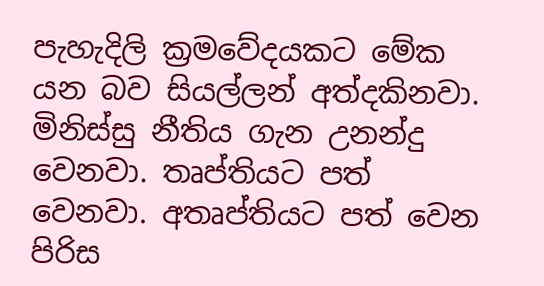පැහැදිලි ක්‍රමවේදයකට මේක යන බව සියල්ලන් අත්දකිනවා. මිනිස්සු නීතිය ගැන උනන්දු වෙනවා. තෘප්තියට පත් වෙනවා. අතෘප්තියට පත් වෙන පිරිස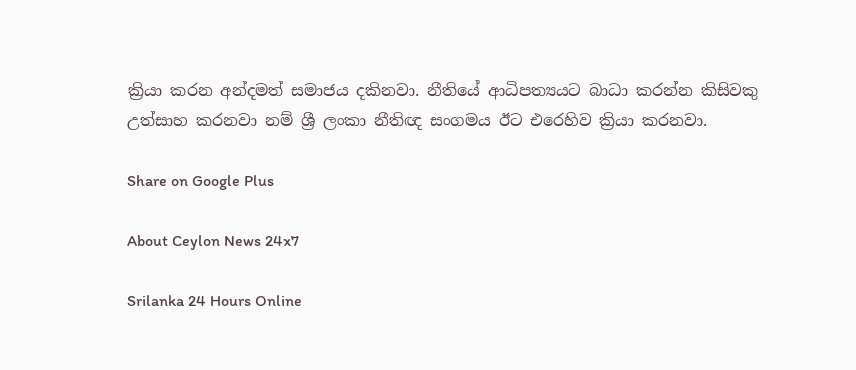ක්‍රියා කරන අන්දමත් සමාජය දකිනවා. නීතියේ ආධිපත්‍යයට බාධා කරන්න කිසිවකු උත්සාහ කරනවා නම් ශ්‍රී ලංකා නීතිඥ සංගමය ඊට එරෙහිව ක්‍රියා කරනවා.

Share on Google Plus

About Ceylon News 24x7

Srilanka 24 Hours Online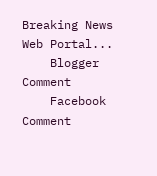Breaking News Web Portal...
    Blogger Comment
    Facebook Comment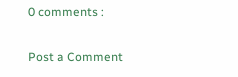0 comments :

Post a Comment